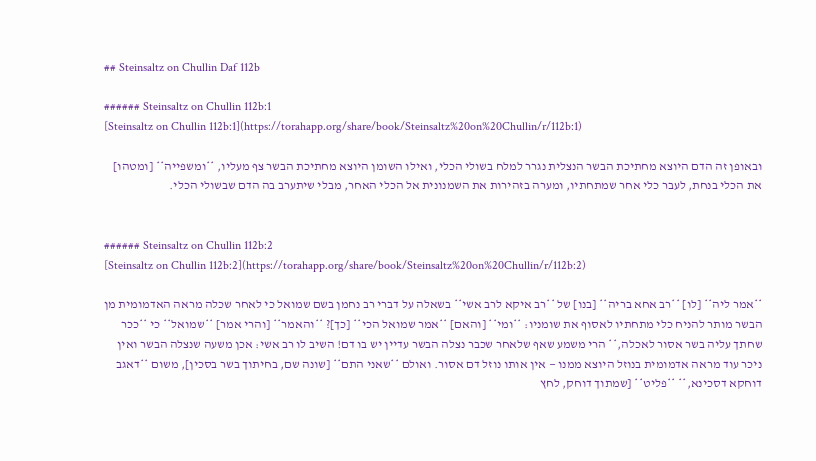## Steinsaltz on Chullin Daf 112b

###### Steinsaltz on Chullin 112b:1
[Steinsaltz on Chullin 112b:1](https://torahapp.org/share/book/Steinsaltz%20on%20Chullin/r/112b:1)

ובאופן זה הדם היוצא מחתיכת הבשר הנצלית נגרר למלח בשולי הכלי, ואילו השומן היוצא מחתיכת הבשר צף מעליו, **ומשפייה** [ומטהו] את הכלי בנחת, לעבר כלי אחר שמתחתיו, ומערה בזהירות את השמנונית אל הכלי האחר, מבלי שיתערב בה הדם שבשולי הכלי.


###### Steinsaltz on Chullin 112b:2
[Steinsaltz on Chullin 112b:2](https://torahapp.org/share/book/Steinsaltz%20on%20Chullin/r/112b:2)

**אמר ליה** [לו] **רב אחא בריה** [בנו] של **רב איקא לרב אשי** בשאלה על דברי רב נחמן בשם שמואל כי לאחר שכלה מראה האדמומית מן הבשר מותר להניח כלי מתחתיו לאסוף את שומניו: **ומי** [והאם] **אמר שמואל הכי** [כך]? **והאמר** [והרי אמר] **שמואל** כי **ככר שחתך עליה בשר אסור לאכלה,** הרי משמע שאף שלאחר שכבר נצלה הבשר עדיין יש בו דם! השיב לו רב אשי: אכן משעה שנצלה הבשר ואין ניכר עוד מראה אדמומית בנוזל היוצא ממנו — אין אותו נוזל דם אסור. ואולם **שאני התם** [שונה שם, בחיתוך בשר בסכין], משום **דאגב דוחקא דסכינא,** **פליט** [שמתוך דוחק, לחץ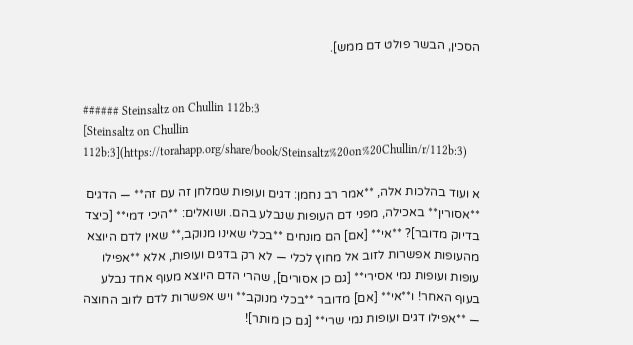הסכין, הבשר פולט דם ממש].


###### Steinsaltz on Chullin 112b:3
[Steinsaltz on Chullin 112b:3](https://torahapp.org/share/book/Steinsaltz%20on%20Chullin/r/112b:3)

א ועוד בהלכות אלה, **אמר רב נחמן: דגים ועופות שמלחן זה עם זה** — הדגים **אסורין** באכילה, מפני דם העופות שנבלע בהם. ושואלים: **היכי דמי** [כיצד בדיוק מדובר]? **אי** [אם] הם מונחים **בכלי שאינו מנוקב,** שאין לדם היוצא מהעופות אפשרות לזוב אל מחוץ לכלי — לא רק בדגים ועופות, אלא **אפילו עופות ועופות נמי אסירי** [גם כן אסורים], שהרי הדם היוצא מעוף אחד נבלע בעוף האחר! ו**אי** [אם] מדובר **בכלי מנוקב** ויש אפשרות לדם לזוב החוצה — **אפילו דגים ועופות נמי שרי** [גם כן מותר]!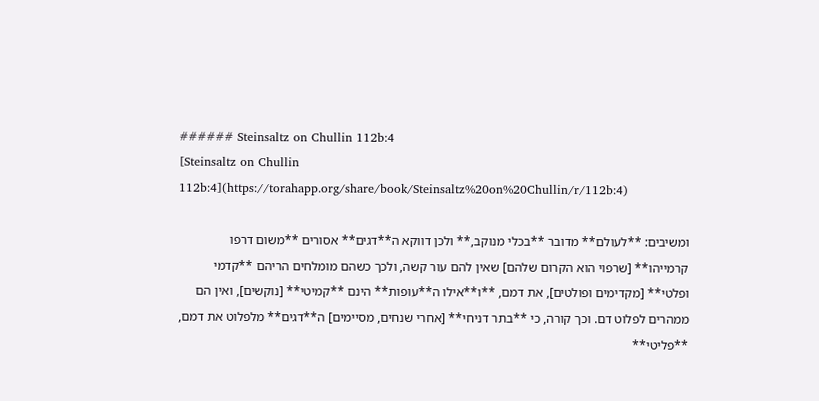###### Steinsaltz on Chullin 112b:4
[Steinsaltz on Chullin 112b:4](https://torahapp.org/share/book/Steinsaltz%20on%20Chullin/r/112b:4)

ומשיבים: **לעולם** מדובר **בכלי מנוקב,** ולכן דווקא ה**דגים** אסורים **משום דרפו קרמייהו** [שרפוי הוא הקרום שלהם] שאין להם עור קשה, ולכך כשהם מומלחים הריהם **קדמי ופלטי** [מקדימים ופולטים], את דמם, **ו**אילו ה**עופות** הינם **קמיטי** [נוקשים], ואין הם ממהרים לפלוט דם. וכך קורה, כי **בתר דניחי** [אחרי שנחים, מסיימים] ה**דגים** מלפלוט את דמם, **פליטי**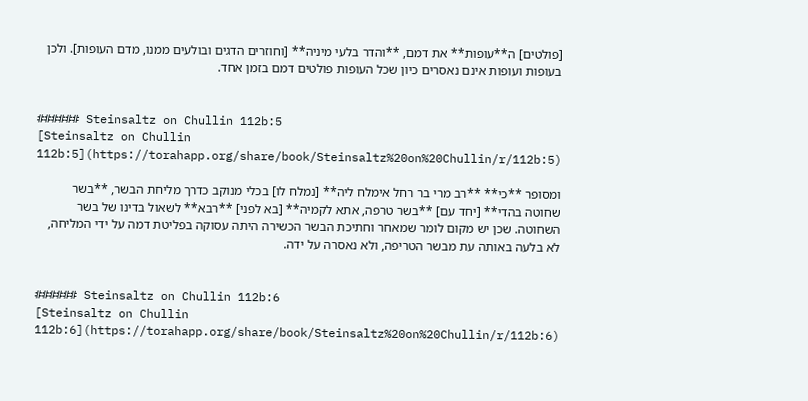[פולטים] ה**עופות** את דמם, **והדר בלעי מיניה** [וחוזרים הדגים ובולעים ממנו, מדם העופות]. ולכן בעופות ועופות אינם נאסרים כיון שכל העופות פולטים דמם בזמן אחד.


###### Steinsaltz on Chullin 112b:5
[Steinsaltz on Chullin 112b:5](https://torahapp.org/share/book/Steinsaltz%20on%20Chullin/r/112b:5)

ומסופר **כי** **רב מרי בר רחל אימלח ליה** [נמלח לו] בכלי מנוקב כדרך מליחת הבשר, **בשר שחוטה בהדי** [יחד עם] **בשר טרפה, אתא לקמיה** [בא לפני] **רבא** לשאול בדינו של בשר השחוטה. שכן יש מקום לומר שמאחר וחתיכת הבשר הכשירה היתה עסוקה בפליטת דמה על ידי המליחה, לא בלעה באותה עת מבשר הטריפה, ולא נאסרה על ידה.


###### Steinsaltz on Chullin 112b:6
[Steinsaltz on Chullin 112b:6](https://torahapp.org/share/book/Steinsaltz%20on%20Chullin/r/112b:6)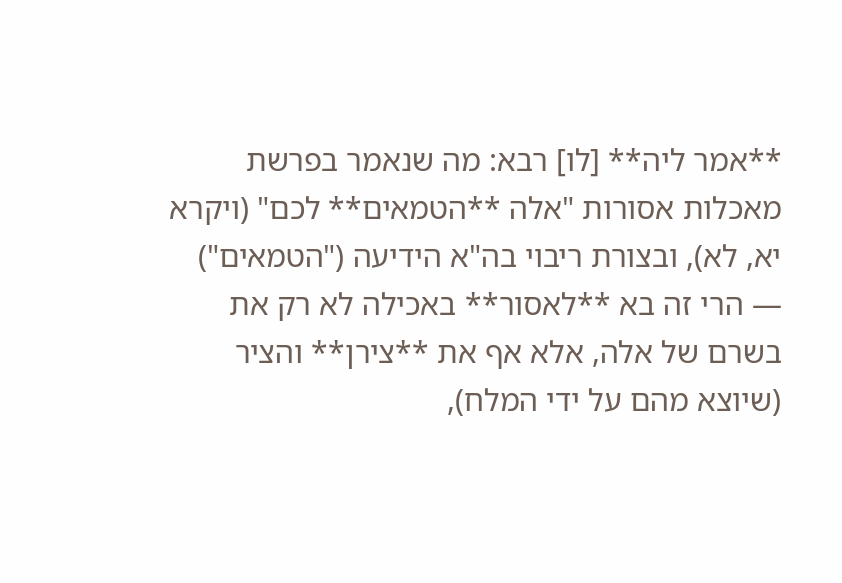**אמר ליה** [לו] רבא: מה שנאמר בפרשת מאכלות אסורות "אלה **הטמאים** לכם" (ויקרא יא, לא), ובצורת ריבוי בה"א הידיעה ("הטמאים") — הרי זה בא **לאסור** באכילה לא רק את בשרם של אלה, אלא אף את **צירן** והציר (שיוצא מהם על ידי המלח),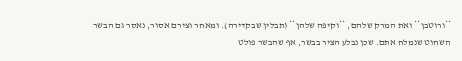**ורוטבן** ואת המרק שלהם, **וקיפה שלהן** (תבלין שבקדירה). ומאחר וצירם אסור, נאסר גם הבשר השחוט שנמלח אתם. שכן נבלע הציר בבשר, אף שהבשר פולט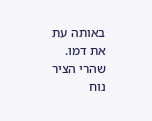באותה עת את דמו. שהרי הציר נוח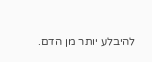להיבלע יותר מן הדם.